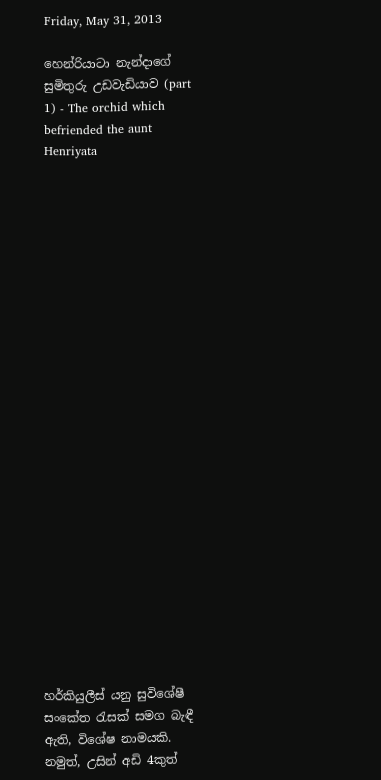Friday, May 31, 2013

හෙන්රියාටා නැන්දාගේ සුමිතුරු උඩවැඩියාව (part 1) - The orchid which befriended the aunt Henriyata
























හර්කියුලීස් යනු සුවිශේෂී සංකේත ‍රැසක් සමග බැඳී ඇති, විශේෂ නාමයකි. නමුත්, උසින් අඩි 4කුත්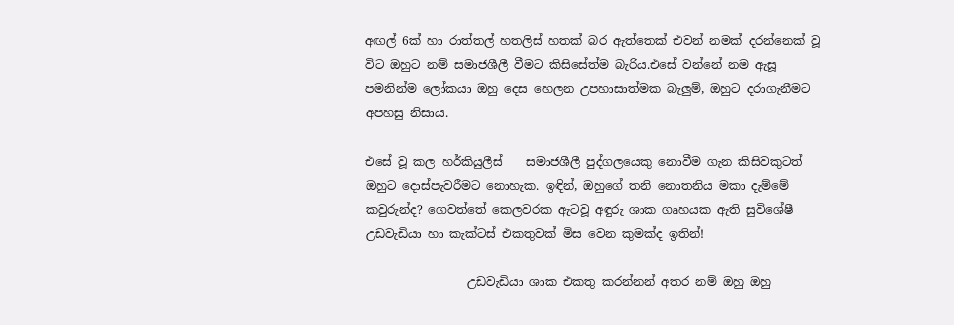අඟල් 6ක් හා රාත්තල් හතලිස් හතක් බර ඇත්තෙක් එවන් නමක් දරන්නෙක් වූ විට ඔහුට නම් සමාජශීලී වීමට කිසිසේත්ම බැරිය.එසේ වන්නේ නම ඇසූ පමනින්ම ලෝකයා ඔහු දෙස හෙලන උපහාසාත්මක බැලුම්, ඔහුට දරාගැනීමට අපහසු නිසාය.

එසේ වූ කල හර්කියුලීස්    සමාජශීලී පුද්ගලයෙකු නොවීම ගැන කිසිවකුටත් ඔහුට දොස්පැවරීමට නොහැක. ඉඳින්, ඔහුගේ තනි නොතනිය මකා දැම්මේ කවුරුන්ද? ගෙවත්තේ කෙලවරක ඇටවූ අඳුරු ශාක ගෘහයක ඇති සුවිශේෂී උඩවැඩියා හා කැක්ටස් එකතුවක් මිස වෙන කුමක්ද ඉතින්!

                 උඩවැඩියා ශාක එකතු කරන්නන් අතර නම් ඔහු ඔහු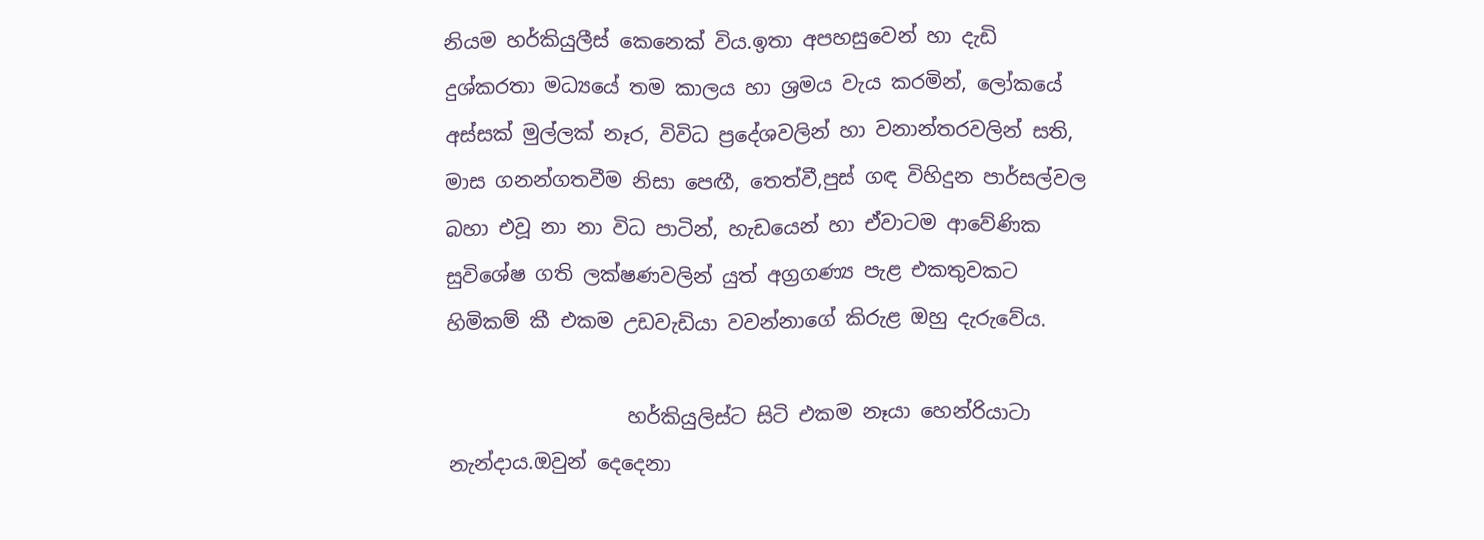නියම හර්කියුලීස් කෙනෙක් විය.ඉතා අපහසුවෙන් හා දැඩි දුශ්කරතා මධ්‍යයේ තම කාලය හා ශ්‍රමය වැය කරමින්, ලෝකයේ අස්සක් මුල්ලක් නෑර, විවිධ ප්‍රදේශවලින් හා වනාන්තරවලින් සති, මාස ගනන්ගතවීම නිසා පෙඟී, තෙත්වී,පුස් ගඳ විහිදුන පාර්සල්වල බහා එවූ නා නා විධ පාටින්, හැඩයෙන් හා ඒවාටම ආවේණික සුවිශේෂ ගති ලක්ෂණවලින් යුත් අග්‍රගණ්‍ය පැළ එකතුවකට හිමිකම් කී එකම උඩවැඩියා වවන්නාගේ කිරුළ ඔහු දැරුවේය.

                  හර්කියුලිස්ට සිටි එකම නෑයා හෙන්රියාටා නැන්දාය.ඔවුන් දෙදෙනා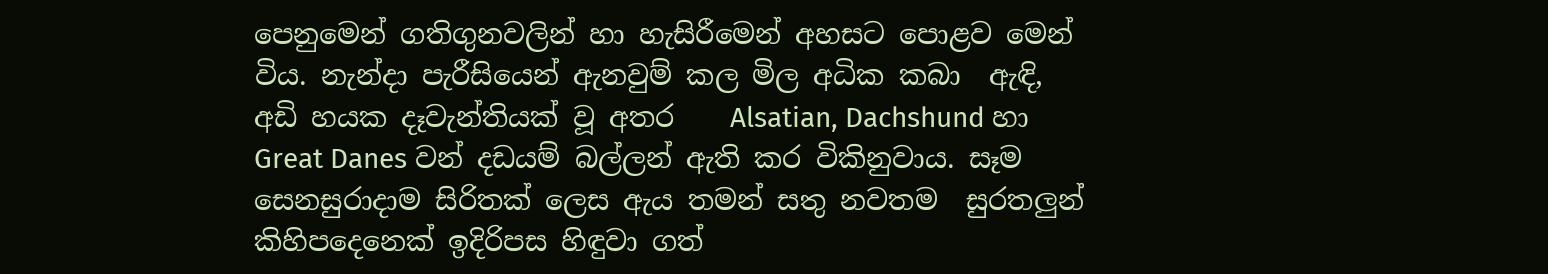පෙනුමෙන් ගතිගුනවලින් හා හැසිරීමෙන් අහසට පොළව මෙන් විය. නැන්දා පැරීසියෙන් ඇනවුම් කල මිල අධික කබා  ඇඳි, අඩි හයක දෑවැන්තියක් වූ අතර    Alsatian, Dachshund හා Great Danes වන් දඩයම් බල්ලන් ඇති කර විකිනුවාය. සෑම සෙනසුරාදාම සිරිතක් ලෙස ඇය තමන් සතු නවතම  සුරතලුන් කිහිපදෙනෙක් ඉදිරිපස හිඳුවා ගත්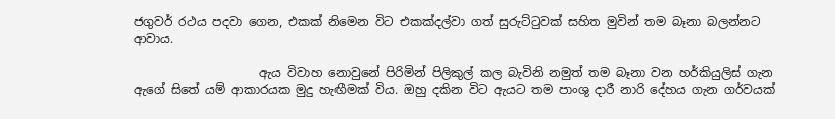ජගුවර් රථය පදවා ගෙන, එකක් නිමෙන විට එකක්දල්වා ගත් සුරුට්‍ටුවක් සහිත මුවින් තම බෑනා බලන්නට ආවාය.

                     ඇය විවාහ නොවුනේ පිරිමින් පිලිකුල් කල බැවිනි නමුත් තම බෑනා වන හර්කියුලිස් ගැන ඇගේ සිතේ යම් ආකාරයක මුදු හැඟීමක් විය. ඔහු දකින විට ඇයට තම පාංශු දාරී නාරි දේහය ගැන ගර්වයක්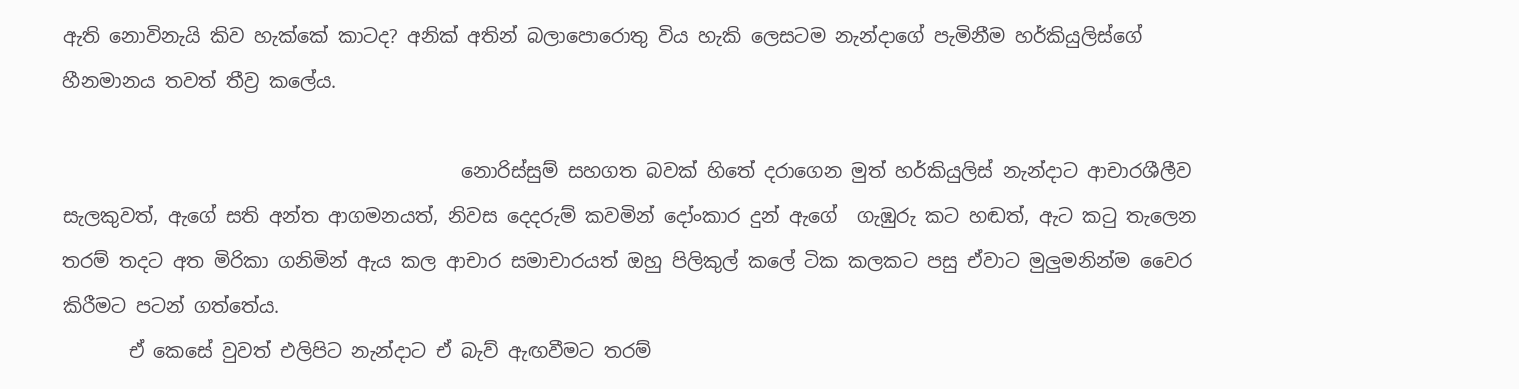ඇති නොවිනැයි කිව හැක්කේ කාටද? අනික් අතින් බලාපොරොතු විය හැකි ලෙසටම නැන්දාගේ පැමිනීම හර්කියුලිස්ගේ හීනමානය තවත් තීව්‍ර කලේය.

                                          නොරිස්සුම් සහගත බවක් හිතේ දරාගෙන මුත් හර්කියුලිස් නැන්දාට ආචාරශීලීව සැලකුවත්, ඇගේ සති අන්ත ආගමනයත්, නිවස දෙදරුම් කවමින් දෝංකාර දුන් ඇගේ  ගැඹුරු කට හඬත්, ඇට ක‍ටු තැලෙන තරම් තදට අත මිරිකා ගනිමින් ඇය කල ආචාර සමාචාරයත් ඔහු පිලිකුල් කලේ ටික කලකට පසු ඒවාට මුලුමනින්ම වෛර කිරීමට පටන් ගත්තේය.
       ඒ කෙසේ වුවත් එලිපිට නැන්දාට ඒ බැව් ඇඟවීමට තරම්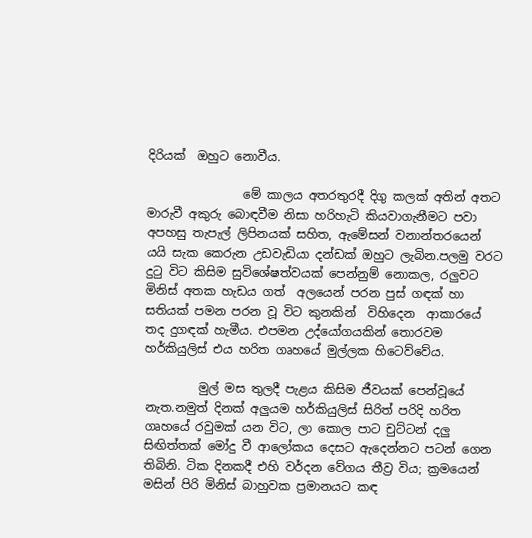දිරියක්  ඔහුට නොවීය.

                මේ කාලය අතරතුරදී දිගු කලක් අතින් අතට මාරුවී අකුරු බොඳවීම නිසා හරිහැටි කියවාගැනීමට පවා අපහසු තැපැල් ලිපිනයක් සහිත, ඇමේසන් වනාන්තරයෙන් යයි සැක කෙරුන උඩවැඩියා දන්ඩක් ඔහුට ලැබින.පලමු වරට දු‍ටු විට කිසිම සුවිශේෂත්වයක් පෙන්නුම් නොකල, රලුවට මිනිස් අතක හැඩය ගත්  අලයෙන් පරන පුස් ගඳක් හා සතියක් පමන පරන වූ විට කුනකින්  විහිදෙන  ආකාරයේ තද දුගඳක් හැමීය. එපමන උද්යෝගයකින් තොරවම  හර්කියුලිස් එය හරිත ගෘහයේ මුල්ලක හිටෙව්වේය.

         මුල් මස තුලදී පැළය කිසිම ජීවයක් පෙන්වූයේ නැත.නමුත් දිනක් අලුයම හර්කියුලිස් සිරිත් පරිදි හරිත ගෘහයේ රවුමක් යන විට, ලා කොල පාට චුට්ටන් දලු සිඟිත්තක් මෝදු වී ආලෝකය දෙසට ඇදෙන්නට පටන් ගෙන තිබිනි. ටික දිනකදී එහි වර්දන වේගය තීව්‍ර විය; ක්‍රමයෙන් මසින් පිරි මිනිස් බාහුවක ප්‍රමානයට කඳ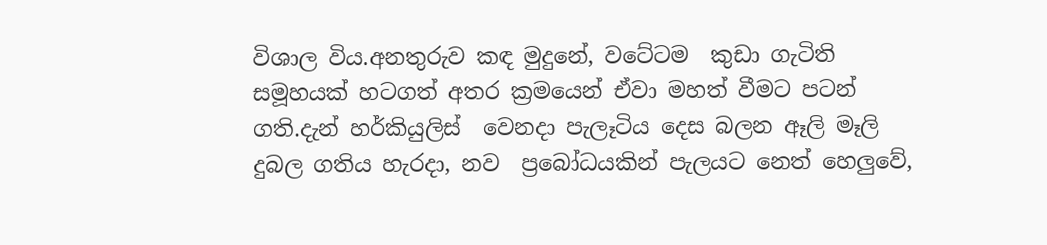විශාල විය.අනතුරුව කඳ මුදුනේ, වටේටම  කුඩා ගැටිති සමූහයක් හටගත් අතර ක්‍රමයෙන් ඒවා මහත් වීමට පටන් ගති.දැන් හර්කියුලිස්  වෙනදා පැලෑටිය දෙස බලන ඈලි මෑලි දුබල ගතිය හැරදා, නව  ප්‍රබෝධයකින් පැලයට නෙත් හෙලුවේ,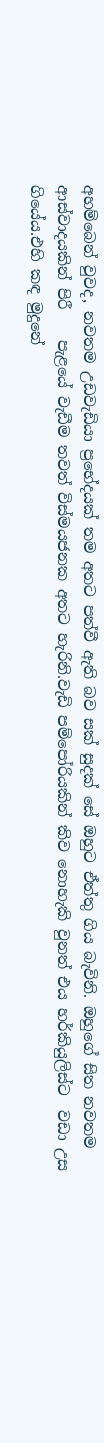අහම්බෙන් වුවද, නවතම උඩවැඩියා ප්‍රභේදයක් තම අතට පත්වී ඇති බව සක් සුදක් සේ ඔහුට ඒත්තු ගිය බැවිනි. ඔහුගේ සිත නවතම ආස්වාදයකින් පිරී    පැළයේ වැඩීම තවත් විස්මයජනක අතට හැරිනි.වැඩි පම්පෝරියකින් කිව නොහැකි වුනත් එය හර්කියුලිස්ට  වඩා උස ගියේය.එහි කඳ මුදුනේ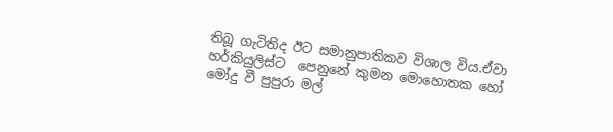තිබූ ගැටිතිද ඊට සමානුපාතිකව විශාල විය.ඒවා හර්කියුලිස්ට  පෙනුනේ කුමන මොහොතක හෝ මෝදු වී පුපුරා මල්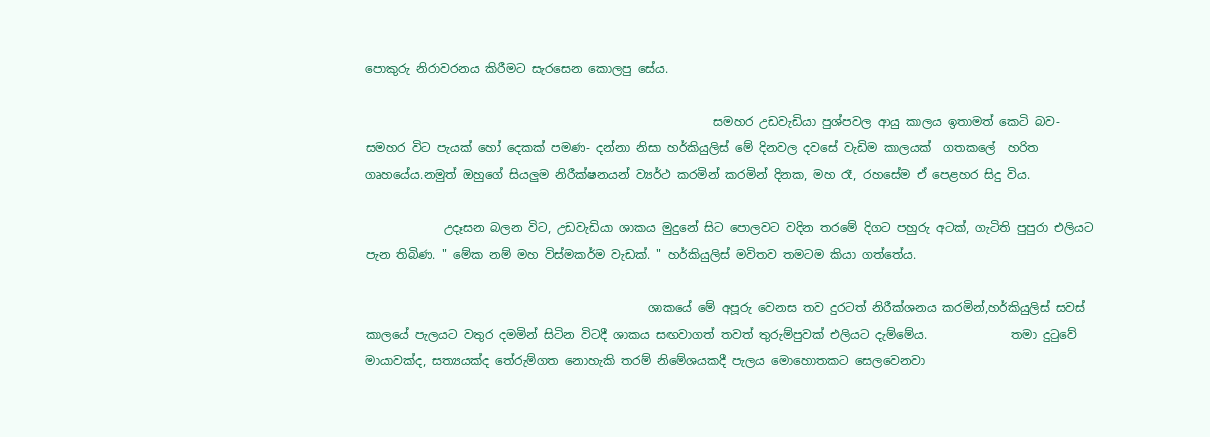පොකුරු නිරාවරනය කිරීමට සැරසෙන කොලපු සේය.

                                                          සමහර උඩවැඩියා පුශ්පවල ආයු කාලය ඉතාමත් කෙටි බව- සමහර විට පැයක් හෝ දෙකක් පමණ- දන්නා නිසා හර්කියුලිස් මේ දිනවල දවසේ වැඩිම කාලයක්  ගතකලේ  හරිත ගෘහයේය.නමුත් ඔහුගේ සියලුම නිරීක්ෂනයන් ව්‍යර්ථ කරමින් කරමින් දිනක, මහ රෑ, රහසේම ඒ පෙළහර සිදු විය.

             උදෑසන බලන විට, උඩවැඩියා ශාකය මුදුනේ සිට පොලවට වදින තරමේ දිගට පහුරු අටක්, ගැටිති පුපුරා එලියට පැන තිබිණ. " මේක නම් මහ විස්මකර්ම වැඩක්. " හර්කියුලිස් මවිතව තමටම කියා ගත්තේය.

                                               ශාකයේ මේ අපූරු වෙනස තව දුරටත් නිරීක්ශනය කරමින්,හර්කියුලිස් සවස් කාලයේ පැලයට වතුර දමමින් සිටින විටදී ශාකය සඟවාගත් තවත් තුරුම්පුවක් එලියට දැම්මේය.              තමා දු‍ටුවේ මායාවක්ද, සත්‍යයක්ද තේරුම්ගත නොහැකි තරම් නිමේශයකදී පැලය මොහොතකට සෙලවෙනවා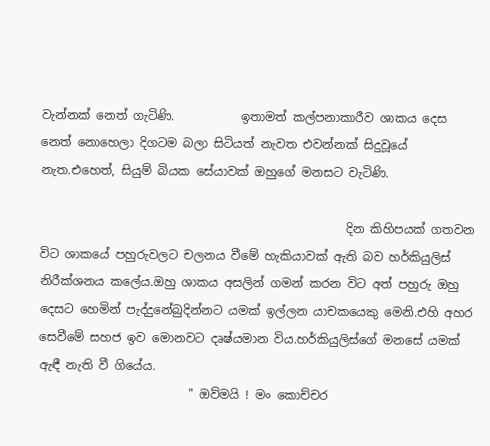වැන්නක් නෙත් ගැටිණි.           ඉතාමත් කල්පනාකාරීව ශාකය දෙස නෙත් නොහෙලා දිගටම බලා සිටියත් නැවත එවන්නක් සිදුවූයේ නැත.එහෙත්, සියුම් බියක සේයාවක් ඔහුගේ මනසට වැටිණි.

                                                   දින කිහිපයක් ගතවන විට ශාකයේ පහුරුවලට චලනය වීමේ හැකියාවක් ඇති බව හර්කියුලිස් නිරීක්ශනය කලේය.ඔහු ශාකය අසලින් ගමන් කරන විට අත් පහුරු ඔහු දෙසට හෙමින් පැද්දුනේබුදින්නට යමක් ඉල්ලන යාචකයෙකු මෙනි.එහි අහර සෙවීමේ සහජ ඉව මොනවට දෘෂ්යමාන විය.හර්කියුලිස්ගේ මනසේ යමක් ඇඳී නැති වී ගියේය.
                         " ඔව්මයි ! මං කොච්චර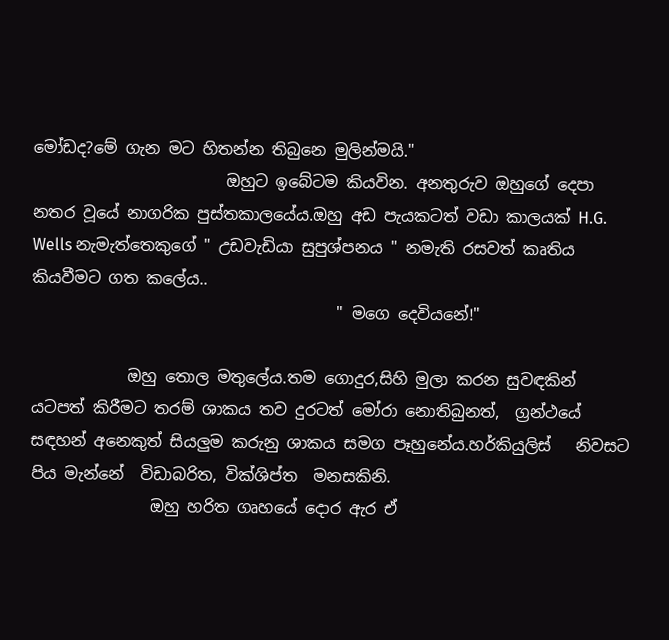මෝඩද?මේ ගැන මට හිතන්න තිබුනෙ මුලින්මයි."
                        ඔහුට ඉබේටම කියවින. අනතුරුව ඔහුගේ දෙපා නතර වූයේ නාගරික පුස්තකාලයේය.ඔහු අඩ පැයකටත් වඩා කාලයක් H.G. Wells නැමැත්තෙකුගේ " උඩවැඩියා සුපුශ්පනය " නමැති රසවත් කෘතිය කියවීමට ගත කලේය..
                                      " මගෙ දෙවියනේ!"

            ඔහු තොල මතුලේය.තම ගොදුර,සිහි මුලා කරන සුවඳකින් යටපත් කිරීමට තරම් ශාකය තව දුරටත් මෝරා නොතිබුනත්,  ග්‍රන්ථයේ සඳහන් අනෙකුත් සියලුම කරුනු ශාකය සමග පෑහුනේය.හර්කියුලිස්   නිවසට පිය මැන්නේ  විඩාබරිත, වික්ශිප්ත  මනසකිනි.
               ඔහු හරිත ගෘහයේ දොර ඇර ඒ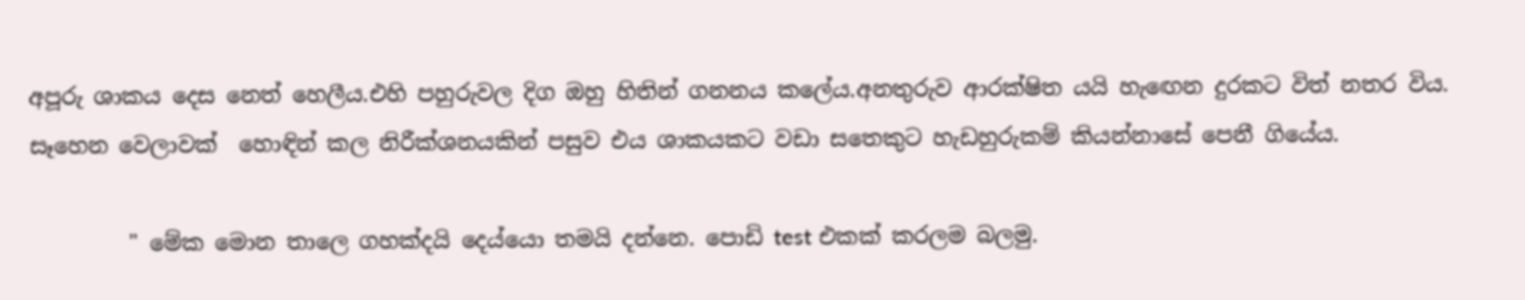අපූරු ශාකය දෙස නෙත් හෙලීය.එහි පහුරුවල දිග ඔහු හිතින් ගනනය කලේය.අනතුරුව ආරක්ෂිත යයි හැ‍ඟෙන දුරකට විත් නතර විය. සෑහෙන වෙලාවක්  හොඳින් කල නිරීක්ශනයකින් පසුව එය ශාකයකට වඩා සතෙකුට හැඩහුරුකම් කියන්නාසේ පෙනී ගියේය.

         " මේක මොන තාලෙ ගහක්දයි දෙය්යො තමයි දන්නෙ. පොඩි test එකක් කරලම බලමු.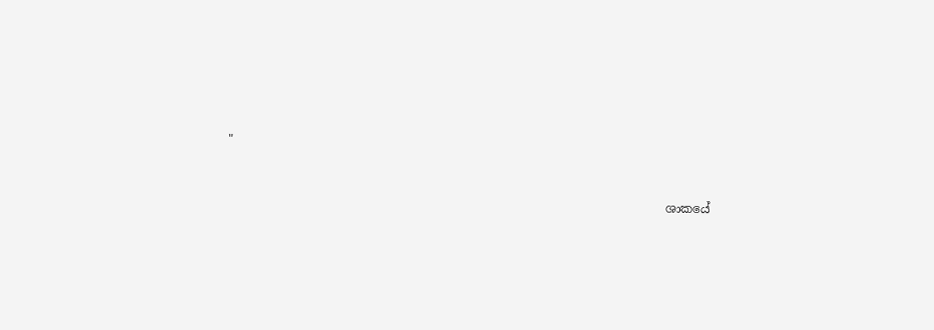"


                                                                         ශාකයේ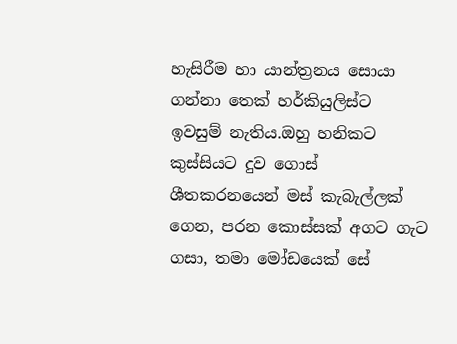හැසිරීම හා යාන්ත්‍රනය සොයා ගන්නා තෙක් හර්කියුලිස්ට  ඉවසුම් නැතිය.ඔහු හනිකට කුස්සියට දුව ගොස් ශීතකරනයෙන් මස් කැබැල්ලක් ගෙන, පරන කොස්සක් අගට ගැට ගසා, තමා මෝඩයෙක් සේ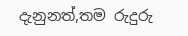දැනුනත්,තම රුදුරු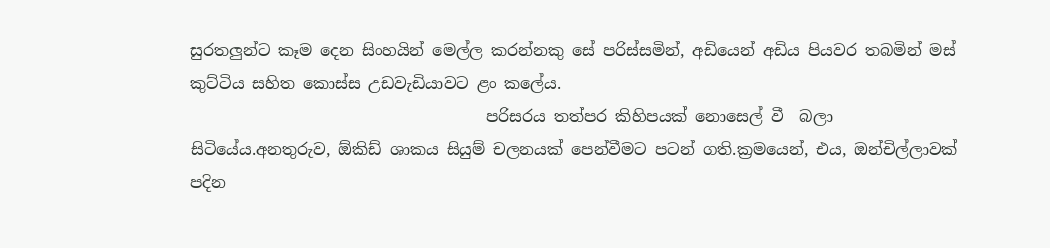සුරතලුන්ට කෑම දෙන සිංහයින් මෙල්ල කරන්නකු සේ පරිස්සමින්, අඩියෙන් අඩිය පියවර තබමින් මස් කුට්ටිය සහිත කොස්ස උඩවැඩියාවට ළං කලේය.
                                     පරිසරය තත්පර කිහිපයක් නොසෙල් වී  බලා සිටියේය.අනතුරුව, ඕකිඩ් ශාකය සියුම් චලනයක් පෙන්වීමට පටන් ගති.ක්‍රමයෙන්, එය, ඔන්චිල්ලාවක් පදින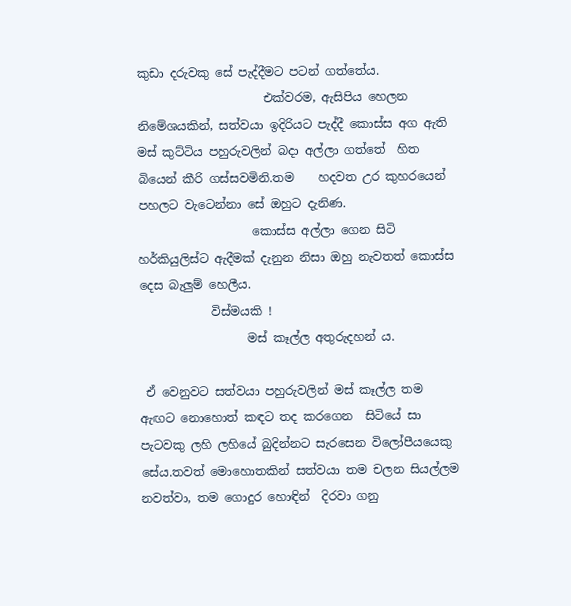කුඩා දරුවකු සේ පැද්දීමට පටන් ගත්තේය.
                     එක්වරම, ඇසිපිය හෙලන නිමේශයකින්, සත්වයා ඉදිරියට පැද්දී කොස්ස අග ඇති මස් කුට්ටිය පහුරුවලින් බදා අල්ලා ගත්තේ  හිත බියෙන් කීරි ගස්සවමිනි.තම    හදවත උර කුහරයෙන් පහලට වැටෙන්නා සේ ඔහුට දැනිණ.
                   කොස්ස අල්ලා ගෙන සිටි හර්කියුලිස්ට ඇදීමක් දැනුන නිසා ඔහු නැවතත් කොස්ස දෙස බැලුම් හෙලීය.
            විස්මයකි !
                  මස් කෑල්ල අතුරුදහන් ය.

 ඒ වෙනුවට සත්වයා පහුරුවලින් මස් කෑල්ල තම ඇඟට නොහොත් කඳට තද කරගෙන  සිටියේ සා පැටවකු ලහි ලහියේ බුදින්නට සැරසෙන විලෝපීයයෙකු සේය.තවත් මොහොතකින් සත්වයා තම චලන සියල්ලම නවත්වා, තම ගොදුර හොඳින්  දිරවා ගනු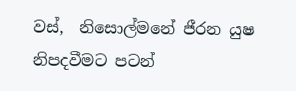වස්,  නිසොල්මනේ ජීරන යුෂ නිපදවීමට පටන්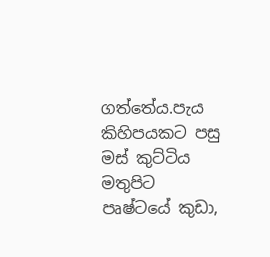ගත්තේය.පැය කිහිපයකට පසු මස් කුට්ටිය මතුපිට පෘෂ්ටයේ කුඩා,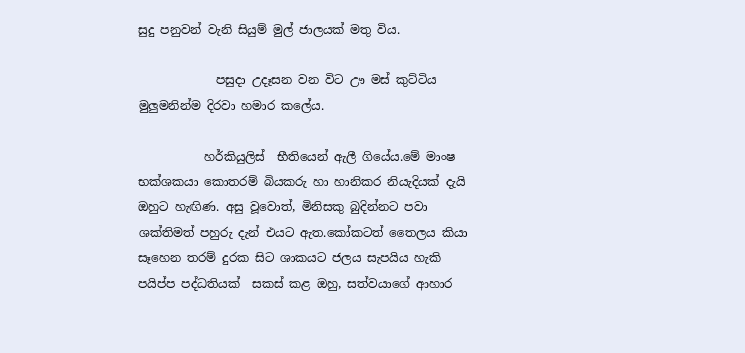සුදු පනුවන් වැනි සියුම් මුල් ජාලයක් මතු විය.

             පසුදා උදෑසන වන විට ඌ මස් කුට්ටිය මුලුමනින්ම දිරවා හමාර කලේය.

           හර්කියුලිස්  භීතියෙන් ඇලී ගියේය.මේ මාංෂ භක්ශකයා කොතරම් බියකරු හා හානිකර නියැදියක් දැයි ඔහුට හැඟිණ. අසු වූවොත්, මිනිසකු බුදින්නට පවා ශක්තිමත් පහුරු දැන් එයට ඇත.කෝකටත් තෛලය කියා සෑහෙන තරම් දුරක සිට ශාකයට ජලය සැපයිය හැකි පයිප්ප පද්ධතියක්  සකස් කළ ඔහු, සත්වයාගේ ආහාර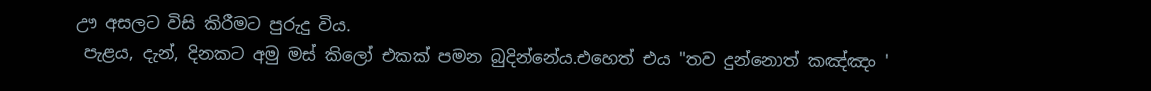ඌ අසලට විසි කිරීමට පුරුදු විය.
 පැළය, දැන්, දිනකට අමු මස් කිලෝ එකක් පමන බුදින්නේය.එහෙත් එය "තව දුන්නොත් කඤ්ඤං '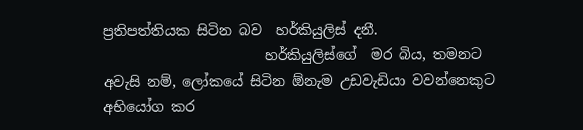ප්‍රතිපත්තියක සිටින බව  හර්කියුලිස් දනී.
                       හර්කියුලිස්ගේ  මර බිය, තමනට අවැසි නම්, ලෝකයේ සිටින ඕනැම උඩවැඩියා වවන්නෙකුට අභියෝග කර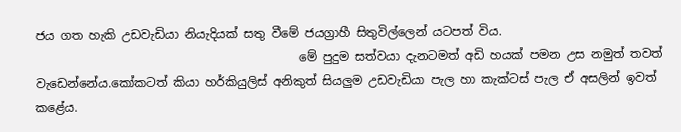ජය ගත හැකි උඩවැඩියා නියැදියක් සතු වීමේ ජයග්‍රාහී සිතුවිල්ලෙන් යටපත් විය.
                                            මේ පුදුම සත්වයා දැනටමත් අඩි හයක් පමන උස නමුත් තවත් වැඩෙන්නේය.කෝකටත් කියා හර්කියුලිස් අනිකුත් සියලුම උඩවැඩියා පැල හා කැක්ටස් පැල ඒ අසලින් ඉවත් කළේය.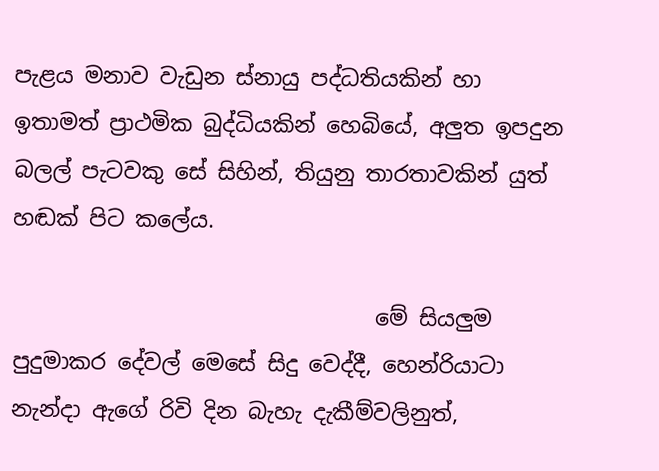පැළය මනාව වැඩුන ස්නායු පද්ධතියකින් හා ඉතාමත් ප්‍රාථමික බුද්ධියකින් හෙබියේ, අලුත ඉපදුන බලල් පැටවකු සේ සිහින්, තියුනු තාරතාවකින් යුත් හඬක් පිට කලේය.

                                 මේ සියලුම පුදුමාකර දේවල් මෙසේ සිදු වෙද්දී, හෙන්රියාටා  නැන්දා ඇගේ රිවි දින බැහැ දැකීම්වලිනුත්,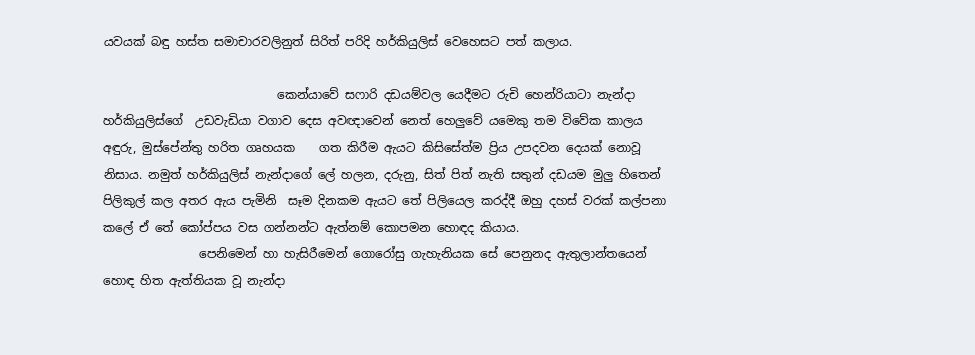යවයක් බඳු හස්ත සමාචාරවලිනුත් සිරිත් පරිදි හර්කියුලිස් වෙහෙසට පත් කලාය.

                             කෙන්යාවේ සෆාරි දඩයම්වල යෙදීමට රුචි හෙන්රියාටා නැන්දා හර්කියුලිස්ගේ  උඩවැඩියා වගාව දෙස අවඥාවෙන් නෙත් හෙලුවේ යමෙකු තම විවේක කාලය   අඳුරු, මුස්පේන්තු හරිත ගෘහයක    ගත කිරීම ඇයට කිසිසේත්ම ප්‍රිය උපදවන දෙයක් නොවූ නිසාය. නමුත් හර්කියුලිස් නැන්දාගේ ලේ හලන, දරුනු, සිත් පිත් නැති සතුන් දඩයම මුලු හිතෙන් පිලිකුල් කල අතර ඇය පැමිනි  සෑම දිනකම ඇයට තේ පිලියෙල කරද්දී ඔහු දහස් වරක් කල්පනා කලේ ඒ තේ කෝප්පය වස ගන්නන්ට ඇත්නම් කොපමන හොඳද කියාය.
                පෙනිමෙන් හා හැසිරීමෙන් ගොරෝසු ගැහැනියක සේ පෙනුනද ඇතුලාන්තයෙන් හොඳ හිත ඇත්තියක වූ නැන්දා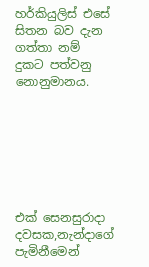හර්කියුලිස් එසේ සිතන බව දැන ගත්තා නම් දුකට පත්වනු නොනුමානය.







එක් සෙනසුරාදා දවසක,නැන්දාගේ පැමිනීමෙන්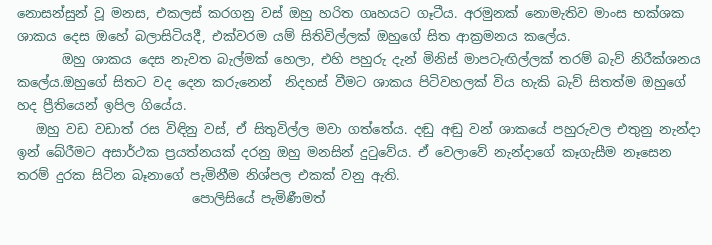නොසන්සුන් වූ මනස, එකලස් කරගනු වස් ඔහු හරිත ගෘහයට ගෑටීය. අරමුනක් නොමැතිව මාංස භක්ශක ශාකය දෙස ඔහේ බලාසිටියදී, එක්වරම යම් සිතිවිල්ලක් ඔහුගේ සිත ආක්‍රමනය කලේය.
       ඔහු ශාකය දෙස නැවත බැල්මක් හෙලා, එහි පහුරු දැන් මිනිස් මාපටැඟිල්ලක් තරම් බැව් නිරීක්ශනය කලේය.ඔහුගේ සිතට වද දෙන කරුනෙන්  නිදහස් වීමට ශාකය පිටිවහලක් විය හැකි බැව් සිතත්ම ඔහුගේ හද ප්‍රීතියෙන් ඉපිල ගියේය.
   ඔහු වඩ වඩාත් රස විඳිනු වස්, ඒ සිතුවිල්ල මවා ගත්තේය. දඬු අඬු වන් ශාකයේ පහුරුවල එතුනු නැන්දා ඉන් බේරීමට අසාර්ථක ප්‍රයත්නයක් දරනු ඔහු මනසින් දු‍ටුවේය. ඒ වෙලාවේ නැන්දාගේ කෑගැසීම නෑසෙන තරම් දුරක සිටින බෑනාගේ පැමිනීම නිශ්පල එකක් වනු ඇති.
                           පොලිසියේ පැමිණීමත්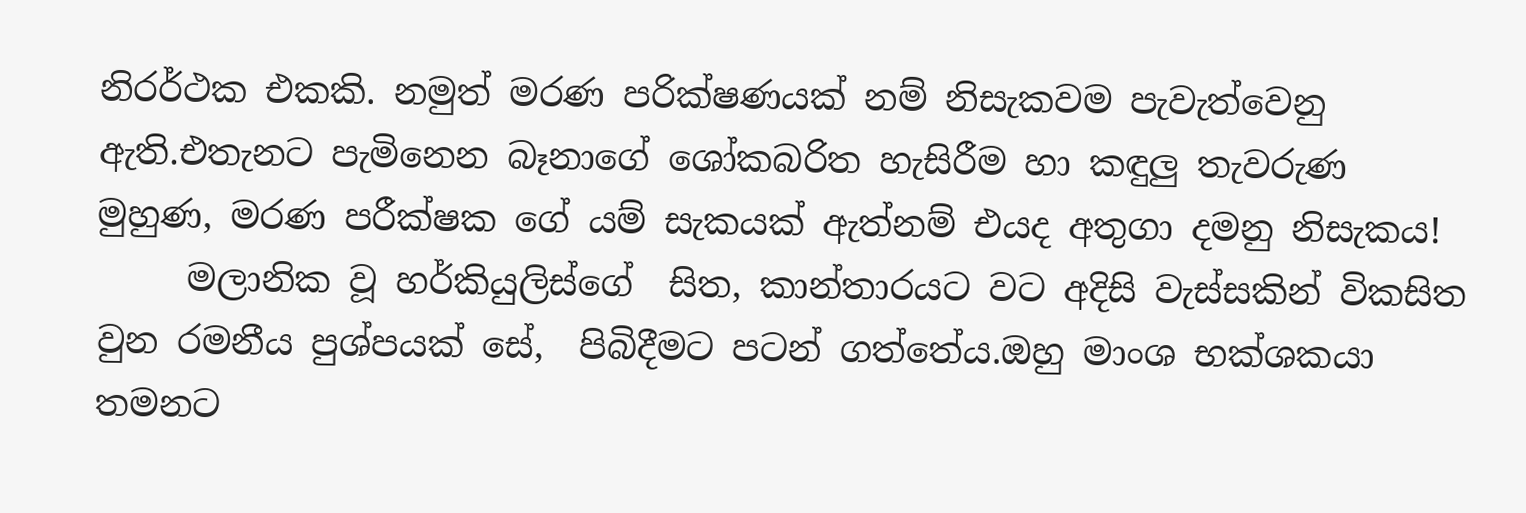නිරර්ථක එකකි. නමුත් මරණ පරික්ෂණයක් නම් නිසැකවම පැවැත්වෙනු ඇති.එතැනට පැමිනෙන බෑනාගේ ශෝකබරිත හැසිරීම හා කඳුලු තැවරුණ මුහුණ, මරණ පරීක්ෂක ගේ යම් සැකයක් ඇත්නම් එයද අතුගා දමනු නිසැකය!
     මලානික වූ හර්කියුලිස්ගේ  සිත, කාන්තාරයට වට අදිසි වැස්සකින් විකසිත වුන රමනීය පුශ්පයක් සේ,  පිබිදීමට පටන් ගත්තේය.ඔහු මාංශ භක්ශකයා තමනට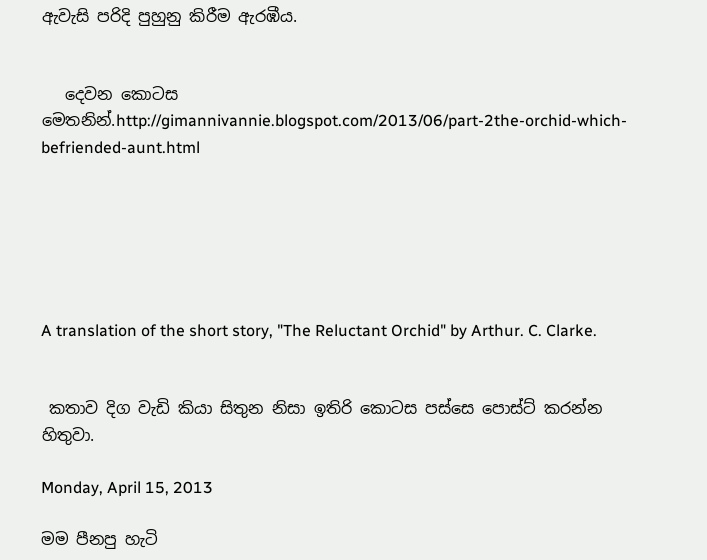ඇවැසි පරිදි පුහුනු කිරීම ඇරඹීය.


   දෙවන කොටස මෙතනින්.http://gimannivannie.blogspot.com/2013/06/part-2the-orchid-which-befriended-aunt.html






A translation of the short story, "The Reluctant Orchid" by Arthur. C. Clarke.


 කතාව දිග වැඩි කියා සිතුන නිසා ඉතිරි කොටස පස්සෙ පොස්ට් කරන්න හිතුවා.

Monday, April 15, 2013

මම පීනපු හැටි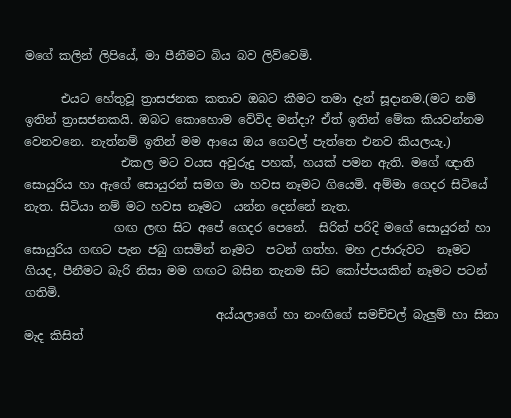මගේ කලින් ලිපියේ, මා පීනීමට බිය බව ලිව්වෙමි.

      එයට හේතුවූ ත්‍රාසජනක කතාව ඔබට කීමට තමා දැන් සූදානම.(මට නම් ඉතින් ත්‍රාසජනකයි. ඔබට කොහොම වේවිද මන්දා? ඒත් ඉතින් මේක කියවන්නම වෙනවනෙ. නැත්නම් ඉතින් මම ආයෙ ඔය ගෙවල් පැත්තෙ එනව කියලයැ.)
                එකල මට වයස අවුරුදු පහක්, හයක් පමන ඇති. මගේ ඥාති සොයුරිය හා ඇගේ සොයුරන් සමග මා හවස නෑමට ගියෙමි. අම්මා ගෙදර සිටියේ නැත. සිටියා නම් මට හවස නෑමට  යන්න දෙන්නේ නැත.
               ගඟ ලඟ සිට අපේ ගෙදර පෙනේ.  සිරිත් පරිදි මගේ සොයුරන් හා සොයුරිය ගඟට පැන ජබු ගසමින් නෑමට  පටන් ගත්හ. මහ උජාරුවට  නෑමට ගියද, පීනීමට බැරි නිසා මම ගඟට බසින තැනම සිට කෝප්පයකින් නෑමට පටන් ගතිමි.
                                අය්යලාගේ හා නංඟිගේ සමච්චල් බැලුම් හා සිනා මැද කිසිත්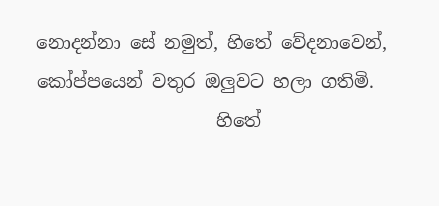නොදන්නා සේ නමුත්, හිතේ වේදනාවෙන්, කෝප්පයෙන් වතුර ඔලුවට හලා ගතිමි.
                    හිතේ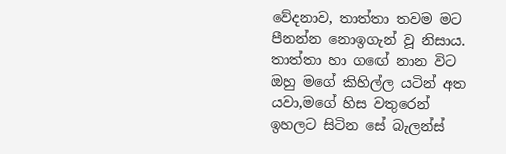වේදනාව, තාත්තා තවම මට පීනන්න නොඉගැන් වූ නිසාය. තාත්තා හා ග‍ඟේ නාන විට ඔහු මගේ කිහිල්ල යටින් අත යවා,මගේ හිස වතුරෙන් ඉහලට සිටින සේ බැලන්ස්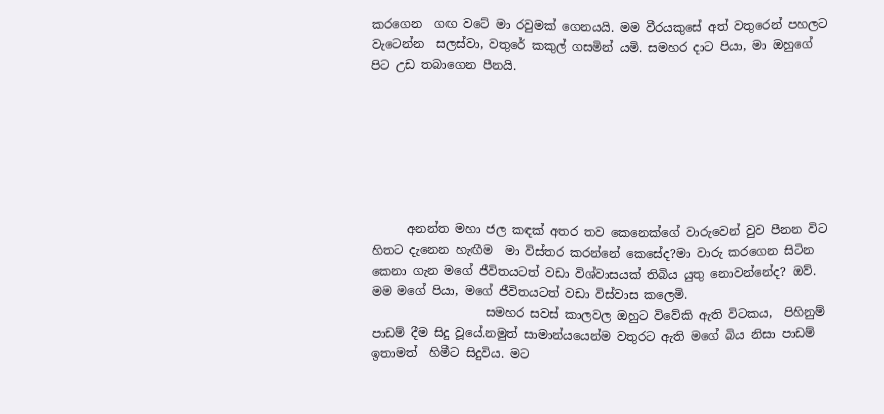කරගෙන  ගඟ වටේ මා රවුමක් ගෙනයයි. මම වීරයකුසේ අත් වතුරෙන් පහලට වැටෙන්න  සලස්වා, වතුරේ කකුල් ගසමින් යමි. සමහර දාට පියා, මා ඔහුගේ පිට උඩ තබාගෙන පීනයි.







      අනන්ත මහා ජල කඳක් අතර තව කෙනෙක්ගේ වාරුවෙන් වුව පීනන විට හිතට දැනෙන හැඟීම  මා විස්තර කරන්නේ කෙසේද?මා වාරු කරගෙන සිටින කෙනා ගැන මගේ ජීවිතයටත් වඩා විශ්වාසයක් තිබිය යුතු නොවන්නේද? ඔව්. මම මගේ පියා, මගේ ජීවිතයටත් වඩා විස්වාස කලෙමි.
                   සමහර සවස් කාලවල ඔහුට විවේකි ඇති විටකය,  පිහිනුම් පාඩම් දීම සිදු වූයේ.නමුත් සාමාන්යයෙන්ම වතුරට ඇති මගේ බිය නිසා පාඩම් ඉතාමත්  හිමීට සිදුවිය. මට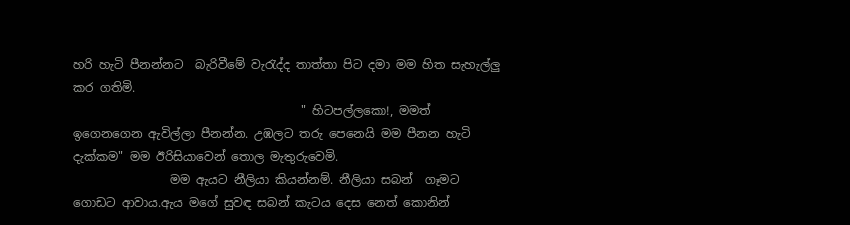හරි හැටි පීනන්නට  බැරිවීමේ වැ‍රැද්ද තාත්තා පිට දමා මම හිත සැහැල්ලු කර ගතිමි.
                                      " හිටපල්ලකො!, මමත් ඉගෙනගෙන ඇවිල්ලා පීනන්න. උඹලට තරු පෙනෙයි මම පීනන හැටි දැක්කම" මම ඊරිසියාවෙන් තොල මැතුරුවෙමි.
                මම ඇයට නීලියා කියන්නම්. නීලියා සබන්  ගෑමට   ගොඩට ආවාය.ඇය මගේ සුවඳ සබන් කැටය දෙස නෙත් කොනින්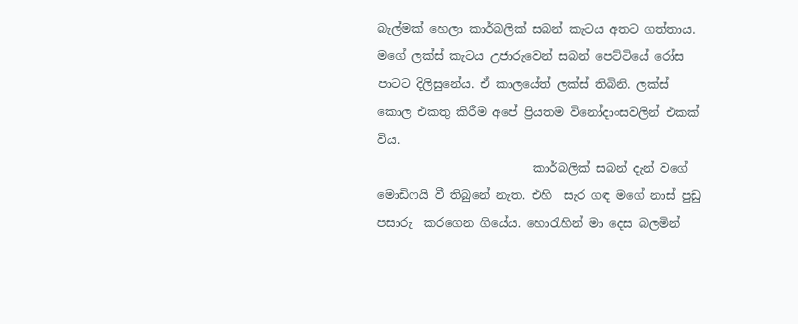බැල්මක් හෙලා කාර්බලික් සබන් කැටය අතට ගත්තාය. මගේ ලක්ස් කැටය උජාරුවෙන් සබන් පෙට්ටියේ රෝස පාටට දිලිසුනේය. ඒ කාලයේත් ලක්ස් තිබිනි. ලක්ස් කොල එකතු කිරීම අපේ ප්‍රියතම විනෝදාංසවලින් එකක් විය.
                          කාර්බලික් සබන් දැන් වගේ මොඩිෆයි වී තිබුනේ නැත. එහි  සැර ගඳ මගේ නාස් පුඩු පසාරු  කරගෙන ගියේය. හො‍රැහින් මා දෙස බලමින්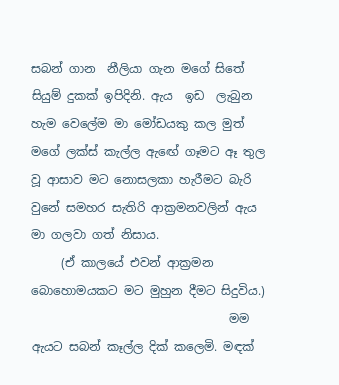සබන් ගාන  නීලියා ගැන මගේ සිතේ සියුම් දුකක් ඉපිදිනි. ඇය  ඉඩ  ලැබුන හැම වෙලේම මා මෝඩයකු කල මුත්  මගේ ලක්ස් කැල්ල ඇ‍ඟේ ගෑමට ඈ තුල වූ ආසාව මට නොසලකා හැරීමට බැරි වුනේ සමහර සැතිරි ආක්‍රමනවලින් ඇය මා ගලවා ගත් නිසාය.
     (ඒ කාලයේ එවන් ආක්‍රමන බොහොමයකට මට මුහුන දීමට සිදුවිය.)
                                 මම ඇයට සබන් කෑල්ල දික් කලෙමි. මඳක්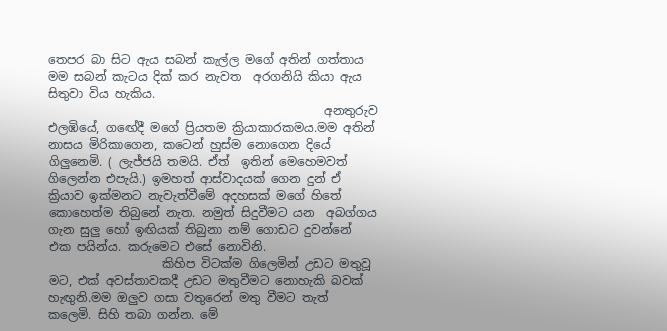තෙපර බා සිට ඇය සබන් කැල්ල මගේ අතින් ගත්තාය මම සබන් කැටය දික් කර නැවත  අරගනියි කියා ඇය සිතුවා විය හැකිය.
                                              අනතුරුව එලඹියේ, ග‍ඟේදී මගේ ප්‍රියතම ක්‍රියාකාරකමය.මම අතින් නාසය මිරිකාගෙන, කටෙන් හුස්ම නොගෙන දියේ ගිලුනෙමි. ( ලැජ්ජයි තමයි. ඒත්  ඉතින් මෙහෙමවත් ගිලෙන්න එපැයි.) ඉමහත් ආස්වාදයක් ගෙන දුන් ඒ ක්‍රියාව ඉක්මනට නැවැත්වීමේ අදහසක් මගේ හිතේ කොහෙත්ම තිබුනේ නැත. නමුත් සිදුවීමට යන  අබග්ගය ගැන සුලු හෝ ඉඟියක් තිබුනා නම් ගොඩට දුවන්නේ එක පයින්ය. කරුමෙට එසේ නොවිනි.
                   කිහිප විටක්ම ගිලෙමින් උඩට මතුවූ මට, එක් අවස්තාවකදී උඩට මතුවීමට නොහැකි බවක් හැඟුනි.මම ඔලුව ගසා වතුරෙන් මතු වීමට තැත් කලෙමි. සිහි තබා ගන්න. මේ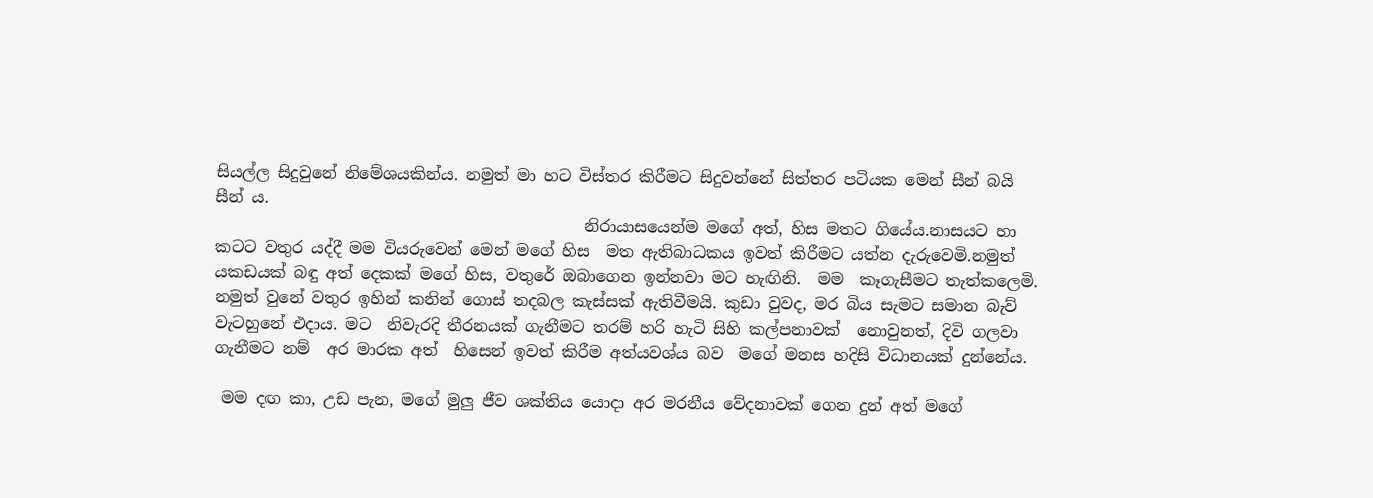සියල්ල සිදුවුනේ නිමේශයකින්ය. නමුත් මා හට විස්තර කිරීමට සිදුවන්නේ සිත්තර පටියක මෙන් සීන් බයි සීන් ය.
                                              නිරායාසයෙන්ම මගේ අත්, හිස මතට ගියේය.නාසයට හා කටට වතුර යද්දී මම වියරුවෙන් මෙන් මගේ හිස  මත ඇතිබාධකය ඉවත් කිරීමට යත්න දැරුවෙමි.නමුත් යකඩයක් බඳු අත් දෙකක් මගේ හිස, වතුරේ ඔබාගෙන ඉන්නවා මට හැඟිනි.  මම  කෑගැසීමට තැත්කලෙමි. නමුත් වුනේ වතුර ඉහින් කනින් ගොස් තදබල කැස්සක් ඇතිවීමයි. කුඩා වුවද, මර බිය සැමට සමාන බැව් වැටහුනේ එදාය. මට  නිවැරදි තීරනයක් ගැනීමට තරම් හරි හැටි සිහි කල්පනාවක්  නොවුනත්, දිවි ගලවා ගැනීමට නම්  අර මාරක අත්  හිසෙන් ඉවත් කිරීම අත්යවශ්ය බව  මගේ මනස හදිසි විධානයක් දුන්නේය.

 මම දඟ කා, උඩ පැන, මගේ මුලු ජීව ශක්තිය යොදා අර මරනීය වේදනාවක් ගෙන දුන් අත් මගේ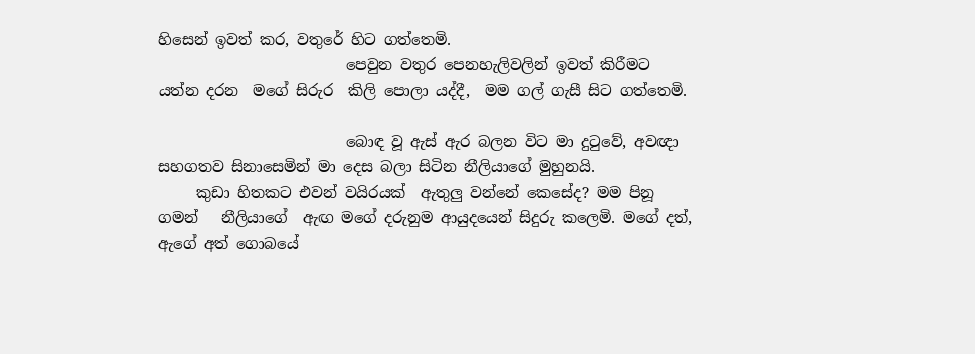හිසෙන් ඉවත් කර, වතුරේ හිට ගත්තෙමි.
                         පෙවුන වතුර පෙනහැලිවලින් ඉවත් කිරීමට යත්න දරන  මගේ සිරුර  කිලි පොලා යද්දී,  මම ගල් ගැසී සිට ගත්තෙමි.

                         බොඳ වූ ඇස් ඇර බලන විට මා දු‍ටුවේ, අවඥා සහගතව සිනාසෙමින් මා දෙස බලා සිටින නීලියාගේ මුහුනයි.
     කුඩා හිතකට එවන් වයිරයක්  ඇතුලු වන්නේ කෙසේද? මම පිනූ ගමන්   නීලියාගේ  ඇඟ මගේ දරුනුම ආයුදයෙන් සිදුරු කලෙමි. මගේ දත්, ඇගේ අත් ගොබයේ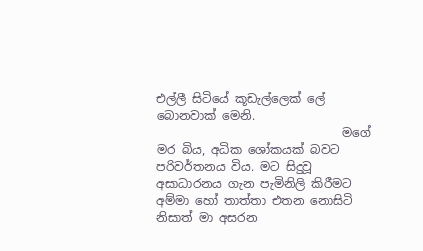එල්ලී සිටියේ කූඩැල්ලෙක් ලේ බොනවාක් මෙනි.
                               මගේ මර බිය, අධික ශෝකයක් බවට පරිවර්තනය විය. මට සිදුවූ අසාධාරනය ගැන පැමිනිලි කිරීමට අම්මා හෝ තාත්තා එතන නොසිටි නිසාත් මා අසරන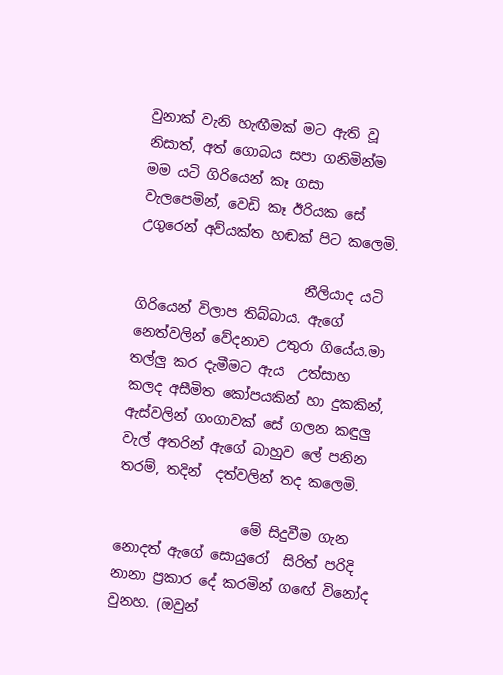වුනාක් වැනි හැඟීමක් මට ඇති වූ නිසාත්, අත් ගොබය සපා ගනිමින්ම මම යටි ගිරියෙන් කෑ ගසා  වැලපෙමින්, වෙඩි කෑ ඊරියක සේ උගුරෙන් අව්යක්ත හඬක් පිට කලෙමි.

                        නීලියාද යටි ගිරියෙන් විලාප තිබ්බාය. ඇගේ නෙත්වලින් වේදනාව උතුරා ගියේය.මා තල්ලු කර දැමීමට ඇය  උත්සාහ  කලද අසීමිත කෝපයකින් හා දුකකින්, ඇස්වලින් ගංගාවක් සේ ගලන කඳුලු වැල් අතරින් ඇගේ බාහුව ලේ පනින තරම්, තදින්  දත්වලින් තද කලෙමි.

                  මේ සිදුවීම ගැන නොදත් ඇගේ සොයුරෝ  සිරිත් පරිදි නානා ප්‍රකාර දේ කරමින් ග‍ඟේ විනෝද වුනහ. (ඔවුන්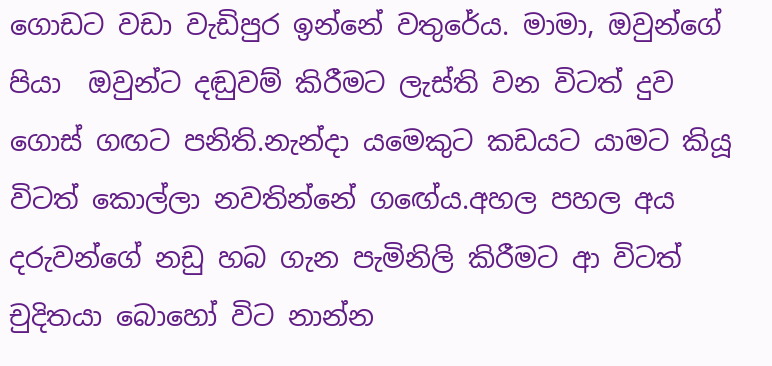ගොඩට වඩා වැඩිපුර ඉන්නේ වතුරේය. මාමා, ඔවුන්ගේ පියා  ඔවුන්ට දඬුවම් කිරීමට ලැස්ති වන විටත් දුව ගොස් ගඟට පනිති.නැන්දා යමෙකුට කඩයට යාමට කියූ විටත් කොල්ලා නවතින්නේ ග‍ඟේය.අහල පහල අය දරුවන්ගේ නඩු හබ ගැන පැමිනිලි කිරීමට ආ විටත්  චුදිතයා බොහෝ විට නාන්න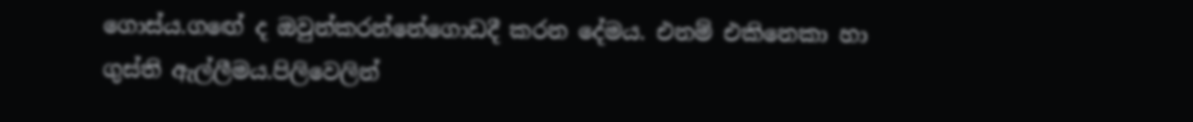ගොස්ය.ග‍ඟේ ද ඔවුන්කරන්නේගොඩදී කරන දේමය. එනම් එකිනෙකා හා ගුස්ති ඇල්ලීමය.පිලිවෙලින්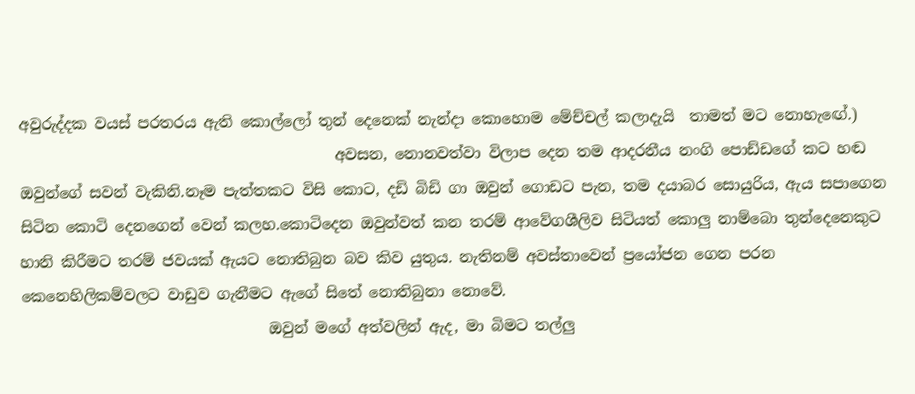අවුරුද්දක වයස් පරතරය ඇති කොල්ලෝ තුන් දෙනෙක් නැන්දා කොහොම මේච්චල් කලාදැයි  තාමත් මට නොහැ‍ඟේ.)
                                          අවසන, නොනවත්වා විලාප දෙන තම ආදරනීය නංගි පොඩ්ඩගේ කට හඬ ඔවුන්ගේ සවන් වැකිනි.නෑම පැත්තකට විසි කොට, දඩි බිඩි ගා ඔවුන් ගොඩට පැන, තම දයාබර සොයුරිය, ඇය සපාගෙන සිටින කොටි දෙනගෙන් වෙන් කලහ.කොටිදෙන ඔවුන්වත් කන තරම් ආවේගශීලිව සිටියත් කොලු නාම්බො තුන්දෙනෙකුට හානි කිරීමට තරම් ජවයක් ඇයට නොතිබුන බව කිව යුතුය. නැතිනම් අවස්තාවෙන් ප්‍රයෝජන ගෙන පරන කෙනෙහිලිකම්වලට වාඩුව ගැනීමට ඇගේ සිතේ නොතිබුනා නොවේ.
                                 ඔවුන් මගේ අත්වලින් ඇද, මා බිමට තල්ලු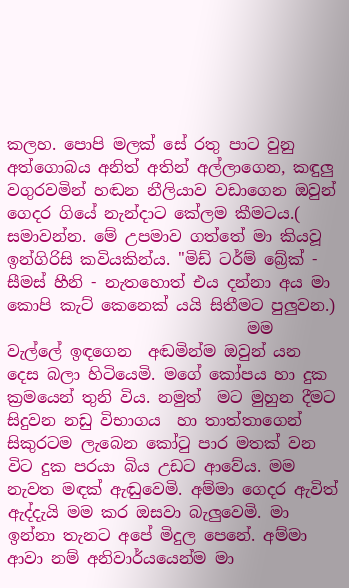කලහ. පොපි මලක් සේ රතු පාට වුනු අත්ගොබය අනිත් අතින් අල්ලාගෙන, කඳුලු වගුරවමින් හඬන නීලියාව වඩාගෙන ඔවුන් ගෙදර ගියේ නැන්දාට කේලම කීමටය.( සමාවන්න. මේ උපමාව ගත්තේ මා කියවූ ඉන්ගිරිසි කවියකින්ය. "මිඩ් ටර්ම් බ්‍රේක් - සීමස් හීනි - නැතහොත් එය දන්නා අය මා කොපි කැට් කෙනෙක් යයි සිතීමට පුලුවන.)
                              මම  වැල්ලේ ඉඳගෙන  අඬමින්ම ඔවුන් යන දෙස බලා හිටියෙමි. මගේ කෝපය හා දුක ක්‍රමයෙන් තුනි විය. නමුත්  මට මුහුන දීමට සිදුවන නඩු විභාගය  හා තාත්තාගෙන් සිකුරටම ලැබෙන කෝ‍ටු පාර මතක් වන විට දුක පරයා බිය උඩට ආවේය. මම නැවත මඳක් ඇඬුවෙමි. අම්මා ගෙදර ඇවිත් ඇද්දැයි මම කර ඔසවා බැලුවෙමි. මා ඉන්නා තැනට අපේ මිදුල පෙනේ. අම්මා ආවා නම් අනිවාර්යයෙන්ම මා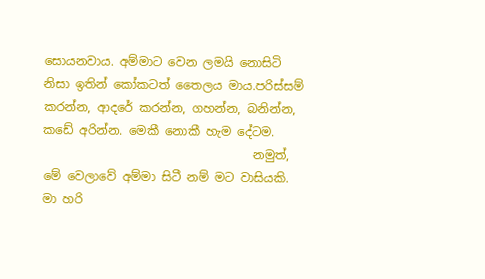සොයනවාය. අම්මාට වෙන ලමයි නොසිටි නිසා ඉතින් කෝකටත් තෛලය මාය.පරිස්සම් කරන්න, ආදරේ කරන්න, ගහන්න, බනින්න, කඩේ අරින්න. මෙකී නොකී හැම දේටම.
                                   නමුත්, මේ වෙලාවේ අම්මා සිටී නම් මට වාසියකි. මා හරි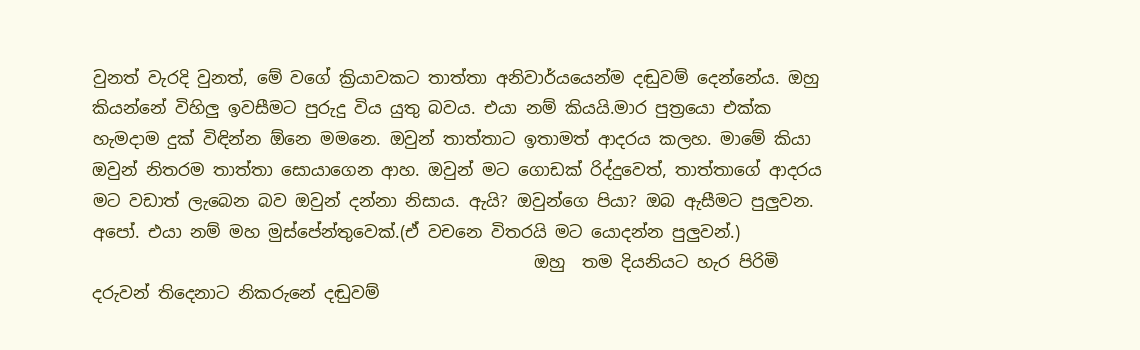වුනත් වැරදි වුනත්, මේ වගේ ක්‍රියාවකට තාත්තා අනිවාර්යයෙන්ම දඬුවම් දෙන්නේය. ඔහු කියන්නේ විහිලු ඉවසීමට පුරුදු විය යුතු බවය. එයා නම් කියයි.මාර පුත්‍රයො එක්ක හැමදාම දුක් විඳින්න ඕනෙ මමනෙ. ඔවුන් තාත්තාට ඉතාමත් ආදරය කලහ. මාමේ කියා ඔවුන් නිතරම තාත්තා සොයාගෙන ආහ. ඔවුන් මට ගොඩක් රිද්දුවෙත්, තාත්තාගේ ආදරය මට වඩාත් ලැබෙන බව ඔවුන් දන්නා නිසාය. ඇයි? ඔවුන්ගෙ පියා? ඔබ ඇසීමට පුලුවන. අපෝ. එයා නම් මහ මුස්පේන්තුවෙක්.(ඒ වචනෙ විතරයි මට යොදන්න පුලුවන්.)
                                                    ඔහු  තම දියනියට හැර පිරිමි දරුවන් තිදෙනාට නිකරුනේ දඬුවම්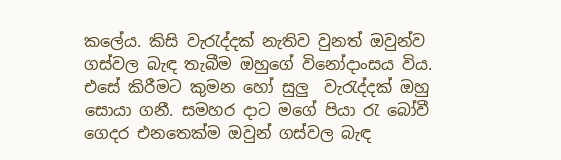කලේය. කිසි වැ‍රැද්දක් නැතිව වුනත් ඔවුන්ව ගස්වල බැඳ තැබීම ඔහුගේ විනෝදාංසය විය. එසේ කිරීමට කුමන හෝ සුලු  වැ‍රැද්දක් ඔහු සොයා ගනී. සමහර දාට මගේ පියා ‍රැ බෝවී ගෙදර එනතෙක්ම ඔවුන් ගස්වල බැඳ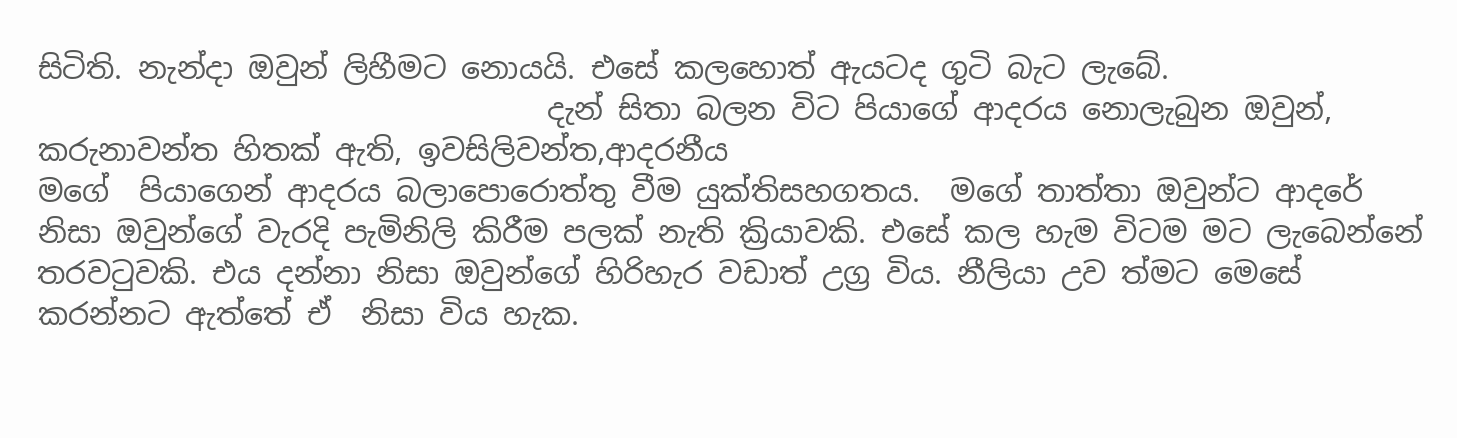සිටිති. නැන්දා ඔවුන් ලිහීමට නොයයි. එසේ කලහොත් ඇයටද ගුටි බැට ලැබේ.
                                  දැන් සිතා බලන විට පියාගේ ආදරය නොලැබුන ඔවුන්, කරුනාවන්ත හිතක් ඇති, ඉවසිලිවන්ත,ආදරනීය
මගේ  පියාගෙන් ආදරය බලාපොරොත්තු වීම යුක්තිසහගතය.  මගේ තාත්තා ඔවුන්ට ආදරේ නිසා ඔවුන්ගේ වැරදි පැමිනිලි කිරීම පලක් නැති ක්‍රියාවකි. එසේ කල හැම විටම මට ලැබෙන්නේ තරව‍ටුවකි. එය දන්නා නිසා ඔවුන්ගේ හිරිහැර වඩාත් උග්‍ර විය. නීලියා උව ත්මට මෙසේ කරන්නට ඇත්තේ ඒ  නිසා විය හැක.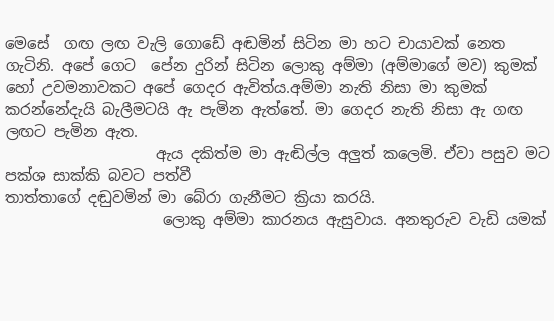මෙසේ  ගඟ ලඟ වැලි ගොඩේ අඬමින් සිටින මා හට චායාවක් නෙත ගැටිනි. අපේ ගෙට  පේන දුරින් සිටින ලොකු අම්මා (අම්මාගේ මව) කුමක් හෝ උවමනාවකට අපේ ගෙදර ඇවිත්ය.අම්මා නැති නිසා මා කුමක් කරන්නේදැයි බැලීමටයි ඇ පැමින ඇත්තේ. මා ගෙදර නැති නිසා ඇ ගඟ ලඟට පැමින ඇත.
                    ඇය දකිත්ම මා ඇඬිල්ල අලුත් කලෙමි. ඒවා පසුව මට පක්ශ සාක්කි බවට පත්වී
තාත්තාගේ දඬුවමින් මා බේරා ගැනීමට ක්‍රියා කරයි.
                     ලොකු අම්මා කාරනය ඇසුවාය. අනතුරුව වැඩි යමක්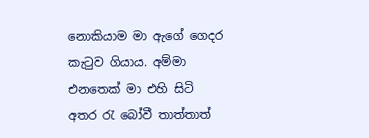නොකියාම මා ඇගේ ගෙදර කැ‍ටුව ගියාය. අම්මා එනතෙක් මා එහි සිටි අතර ‍රැ බෝවී තාත්තාත්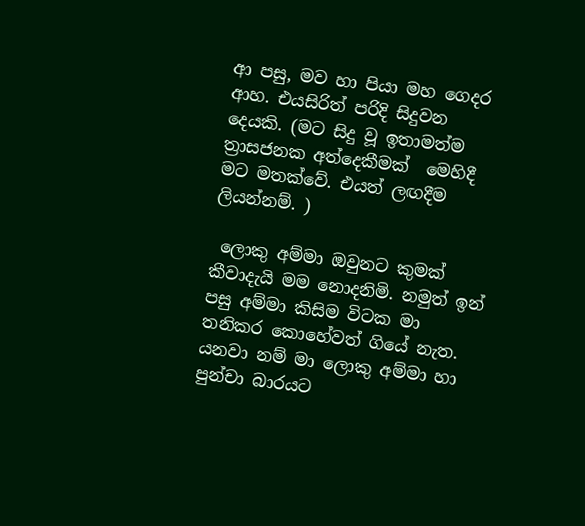ආ පසු, මව හා පියා මහ ගෙදර ආහ. එයසිරිත් පරිදි සිදුවන දෙයකි. (මට සිදු වූ ඉතාමත්ම ත්‍රාසජනක අත්දෙකීමක්  මෙහිදී මට මතක්වේ. එයත් ලඟදීම ලියන්නම්. )

 ලොකු අම්මා ඔවුනට කුමක් කීවාදැයි මම නොදනිමි. නමුත් ඉන් පසු අම්මා කිසිම විටක මා තනිකර කොහේවත් ගියේ නැත. යනවා නම් මා ලොකු අම්මා හා පුන්චා බාරයට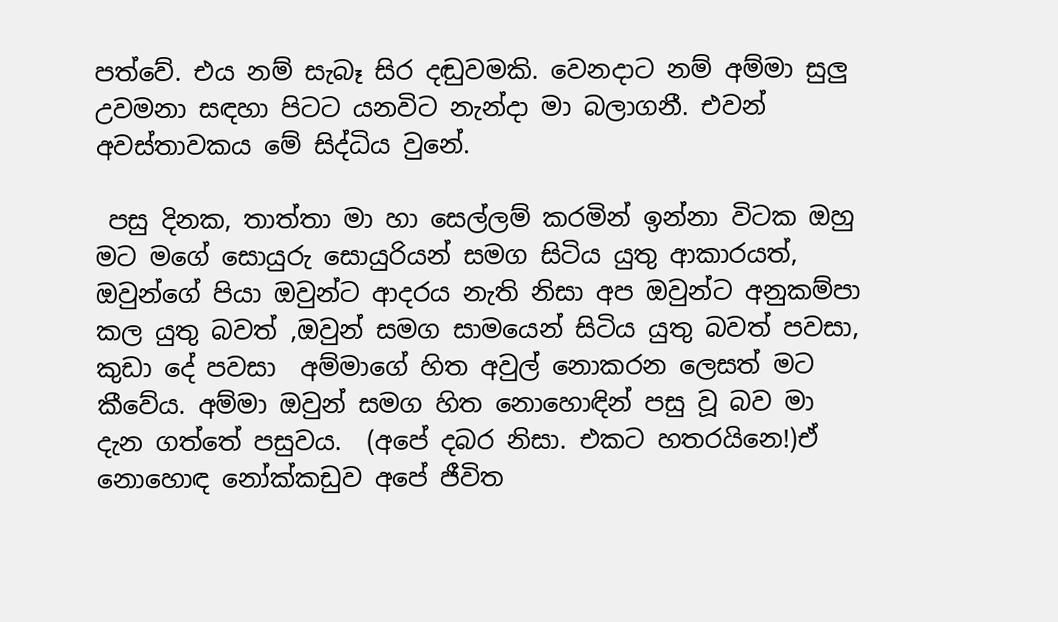පත්වේ. එය නම් සැබෑ සිර දඬුවමකි. වෙනදාට නම් අම්මා සුලු උවමනා සඳහා පිටට යනවිට නැන්දා මා බලාගනී. එවන් අවස්තාවකය මේ සිද්ධිය වුනේ.

 පසු දිනක, තාත්තා මා හා සෙල්ලම් කරමින් ඉන්නා විටක ඔහු මට මගේ සොයුරු සොයුරියන් සමග සිටිය යුතු ආකාරයත්, ඔවුන්ගේ පියා ඔවුන්ට ආදරය නැති නිසා අප ඔවුන්ට අනුකම්පා කල යුතු බවත් ,ඔවුන් සමග සාමයෙන් සිටිය යුතු බවත් පවසා, කුඩා දේ පවසා  අම්මාගේ හිත අවුල් නොකරන ලෙසත් මට කීවේය. අම්මා ඔවුන් සමග හිත නොහොඳින් පසු වූ බව මා දැන ගත්තේ පසුවය.  (අපේ දබර නිසා. එකට හතරයිනෙ!)ඒ නොහොඳ නෝක්කඩුව අපේ ජීවිත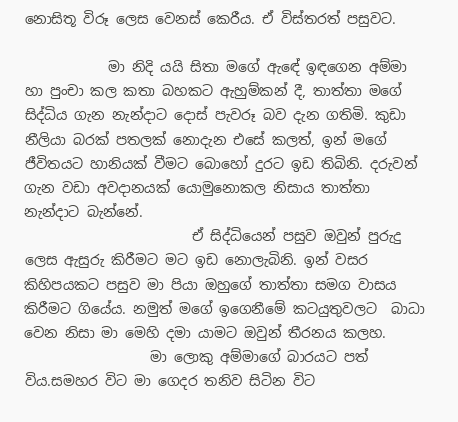නොසිතූ විරූ ලෙස වෙනස් කෙරීය. ඒ විස්තරත් පසුවට.

            මා නිදි යයි සිතා මගේ ඇඳේ ඉඳගෙන අම්මා හා පුංචා කල කතා බහකට ඇහුම්කන් දී, තාත්තා මගේ  සිද්ධිය ගැන නැන්දාට දොස් පැවරූ බව දැන ගතිමි. කුඩා නීලියා බරක් පතලක් නොදැන එසේ කලත්, ඉන් මගේ ජීවිතයට හානියක් වීමට බොහෝ දුරට ඉඩ තිබිනි. දරුවන් ගැන වඩා අවදානයක් යොමුනොකල නිසාය තාත්තා නැන්දාට බැන්නේ.
                        ඒ සිද්ධියෙන් පසුව ඔවුන් පුරුදු ලෙස ඇසුරු කිරීමට මට ඉඩ නොලැබිනි. ඉන් වසර කිහිපයකට පසුව මා පියා ඔහුගේ තාත්තා සමග වාසය කිරීමට ගියේය. නමුත් මගේ ඉගෙනීමේ කටයුතුවලට  බාධා වෙන නිසා මා මෙහි දමා යාමට ඔවුන් තීරනය කලහ.
                  මා ලොකු අම්මාගේ බාරයට පත් විය.සමහර විට මා ගෙදර තනිව සිටින විට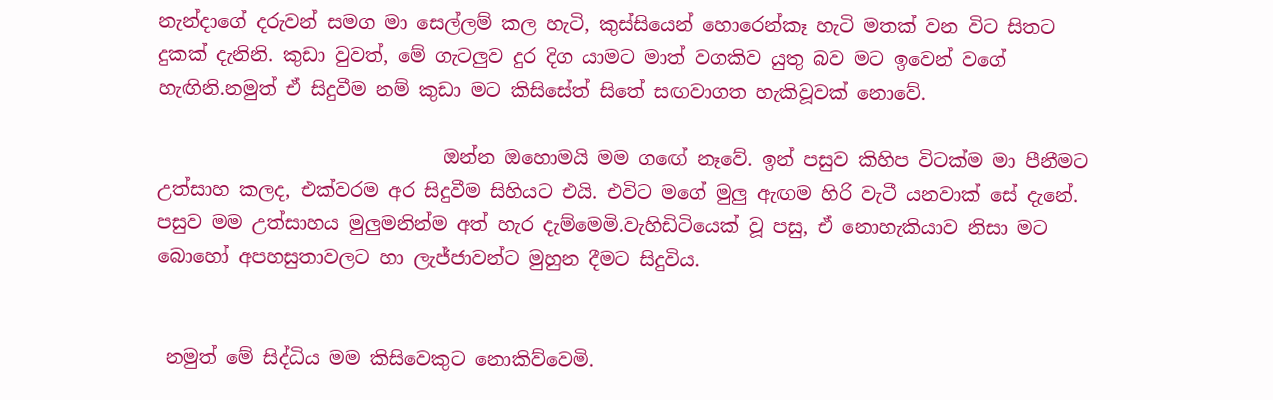නැන්දාගේ දරුවන් සමග මා සෙල්ලම් කල හැටි, කුස්සියෙන් හොරෙන්කෑ හැටි මතක් වන විට සිතට දුකක් දැනිනි. කුඩා වුවත්, මේ ගැටලුව දුර දිග යාමට මාත් වගකිව යුතු බව මට ඉවෙන් වගේ හැඟිනි.නමුත් ඒ සිදුවීම නම් කුඩා මට කිසිසේත් සිතේ සඟවාගත හැකිවූවක් නොවේ.

                              ඔන්න ඔහොමයි මම ග‍ඟේ නෑවේ. ඉන් පසුව කිහිප විටක්ම මා පීනීමට උත්සාහ කලද, එක්වරම අර සිදුවීම සිහියට එයි. එවිට මගේ මුලු ඇඟම හිරි වැටී යනවාක් සේ දැනේ. පසුව මම උත්සාහය මුලුමනින්ම අත් හැර දැම්මෙමි.වැහිඩිටියෙක් වූ පසු, ඒ නොහැකියාව නිසා මට බොහෝ අපහසුතාවලට හා ලැජ්ජාවන්ට මුහුන දීමට සිදුවිය.


 නමුත් මේ සිද්ධිය මම කිසිවෙකුට නොකිව්වෙමි.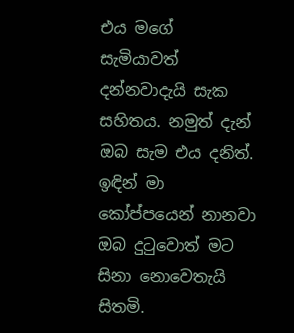එය මගේ සැමියාවත් දන්නවාදැයි සැක සහිතය. නමුත් දැන් ඔබ සැම එය දනිත්. ඉඳින් මා කෝප්පයෙන් නානවා ඔබ දු‍ටුවොත් මට සිනා නොවෙතැයි සිතමි.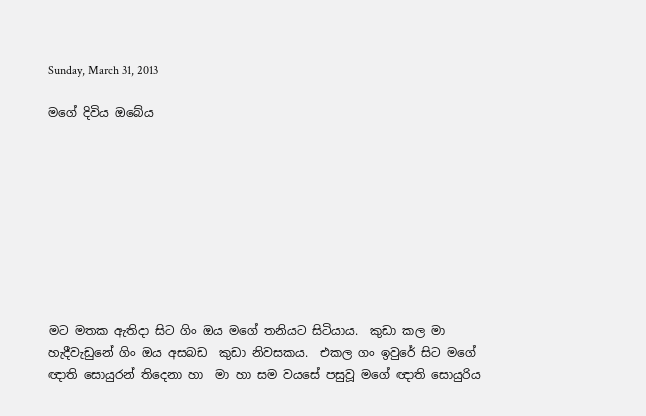Sunday, March 31, 2013

මගේ දිවිය ඔබේය









මට මතක ඇතිදා සිට ගිං ඔය මගේ තනියට සිටියාය.  කුඩා කල මා හැදීවැඩුනේ ගිං ඔය අසබඩ  කුඩා නිවසකය.  එකල ගං ඉවුරේ සිට මගේ ඥාති සොයුරන් තිදෙනා හා  මා හා සම වයසේ පසුවූ මගේ ඥාති සොයුරිය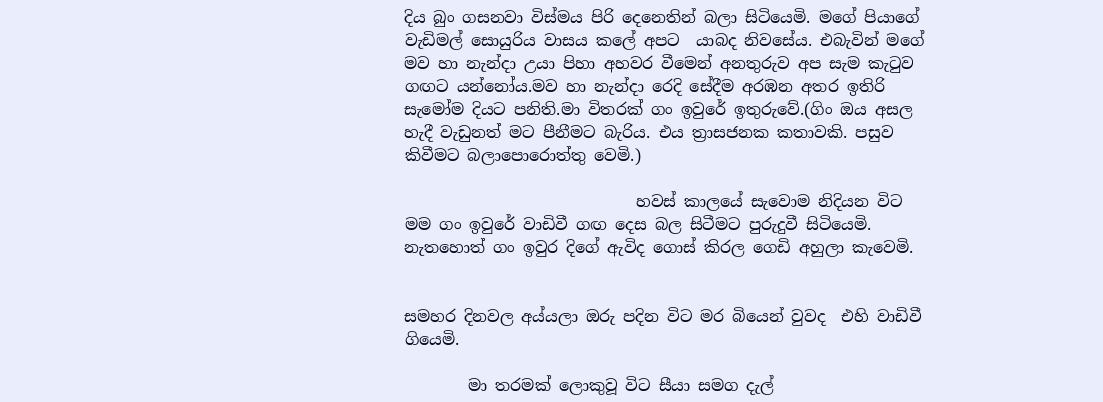දිය බුං ගසනවා විස්මය පිරි දෙනෙතින් බලා සිටියෙමි. මගේ පියාගේ වැඩිමල් සොයුරිය වාසය කලේ අපට  යාබද නිවසේය. එබැවින් මගේ මව හා නැන්දා උයා පිහා අහවර වීමෙන් අනතුරුව අප සැම කැ‍ටුව ගඟට යන්නෝය.මව හා නැන්දා රෙදි සේදීම අරඹන අතර ඉතිරි සැමෝම දියට පනිති.මා විතරක් ගං ඉවුරේ ඉතුරුවේ.(ගිං ඔය අසල හැදී වැඩුනත් මට පීනීමට බැරිය. එය ත්‍රාසජනක කතාවකි. පසුව කිවීමට බලාපොරොත්තු වෙමි.)

                             හවස් කාලයේ සැවොම නිදියන විට මම ගං ඉවුරේ වාඩිවී ගඟ දෙස බල සිටීමට පුරුදුවී සිටියෙමි. නැතහොත් ගං ඉවුර දිගේ ඇවිද ගොස් කිරල ගෙඩි අහුලා කැවෙමි.


සමහර දිනවල අය්යලා ඔරු පදින විට මර බියෙන් වුවද  එහි වාඩිවී ගියෙමි.

        මා තරමක් ලොකුවූ විට සීයා සමග දැල්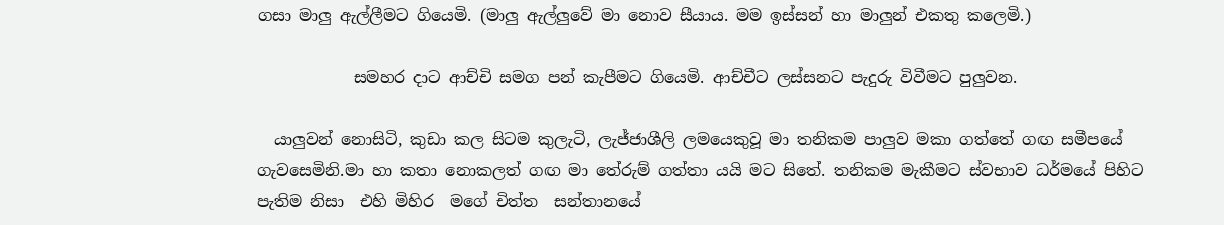ගසා මාලු ඇල්ලීමට ගියෙමි. (මාලු ඇල්ලුවේ මා නොව සීයාය. මම ඉස්සන් හා මාලුන් එකතු කලෙමි.)

            සමහර දාට ආච්චි සමග පන් කැපීමට ගියෙමි. ආච්චීට ලස්සනට පැදුරු විවීමට පුලුවන.

  යාලුවන් නොසිටි, කුඩා කල සිටම කුලැටි, ලැජ්ජාශීලි ලමයෙකුවූ මා තනිකම පාලුව මකා ගත්තේ ගඟ සමීපයේ ගැවසෙමිනි.මා හා කතා නොකලත් ගඟ මා තේරුම් ගත්තා යයි මට සිතේ. තනිකම මැකීමට ස්වභාව ධර්මයේ පිහිට පැතිම නිසා  එහි මිහිර  මගේ චිත්ත  සන්තානයේ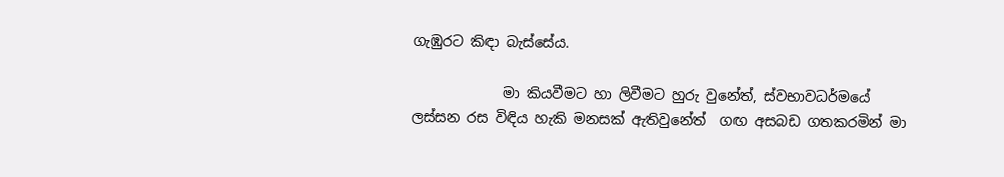ගැඹුරට කිඳා බැස්සේය.

             මා කියවීමට හා ලිවීමට හුරු වුනේත්, ස්වභාවධර්මයේ ලස්සන රස විඳිය හැකි මනසක් ඇතිවුනේත්  ගඟ අසබඩ ගතකරමින් මා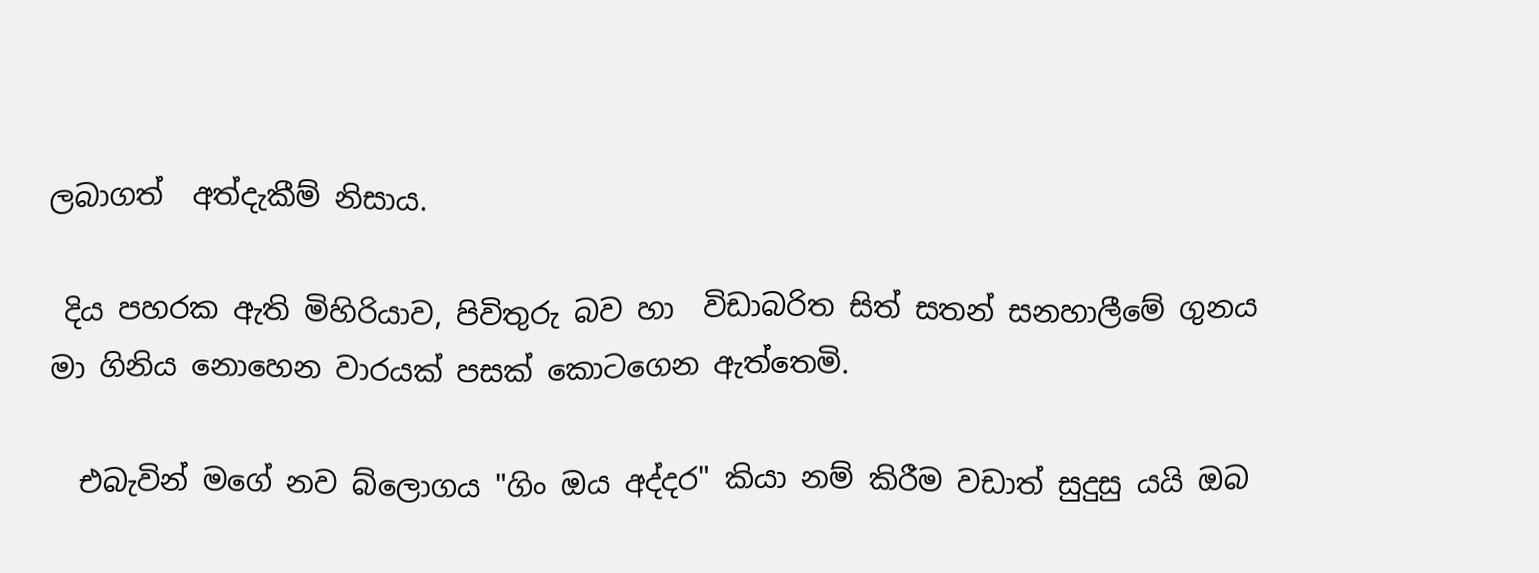ලබාගත්  අත්දැකීම් නිසාය.

 දිය පහරක ඇති මිහිරියාව, පිවිතුරු බව හා  විඩාබරිත සිත් සතන් සනහාලීමේ ගුනය මා ගිනිය නොහෙන වාරයක් පසක් කොටගෙන ඇත්තෙමි.

  එබැවින් මගේ නව බ්ලොගය "ගිං ඔය අද්දර" කියා නම් කිරීම වඩාත් සුදුසු යයි ඔබ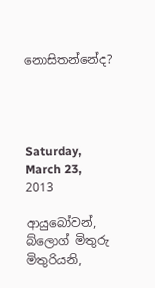නොසිතන්නේද?




Saturday, March 23, 2013

ආයුබෝවන්, බ්ලොග් මිතුරු මිතුරියනි,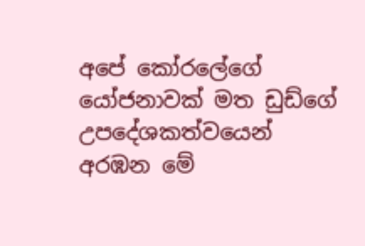අපේ කෝරලේගේ යෝජනාවක් මත ඩුඩ්ගේ උපදේශකත්වයෙන් අරඹන මේ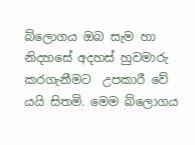බ්ලොගය ඔබ සැම හා නිදහසේ අදහස් හුවමාරු කරගැනීමට  උපකාරී වේ යයි සිතමි. මෙම බ්ලොගය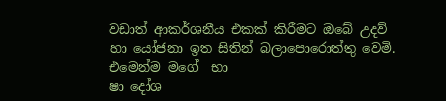වඩාත් ආකර්ශනීය එකක් කිරීමට ඔබේ උදව් හා යෝජනා ඉත සිතින් බලාපොරොත්තු වෙමි. එමෙන්ම මගේ  භා
ෂා දෝශ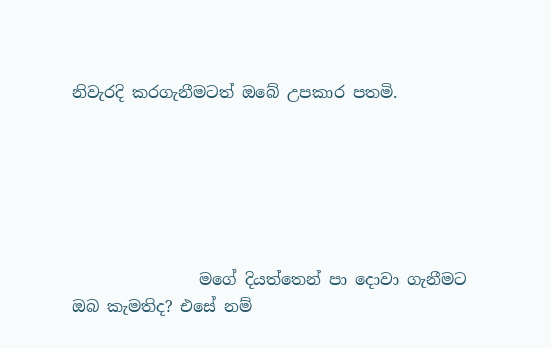නිවැරදි කරගැනීමටත් ඔබේ උපකාර පතමි.






                මගේ දියත්තෙන් පා දොවා ගැනීමට ඔබ කැමතිද? එසේ නම්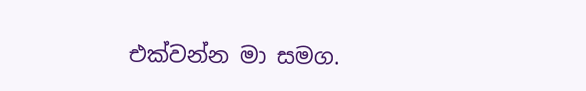එක්වන්න මා සමග.